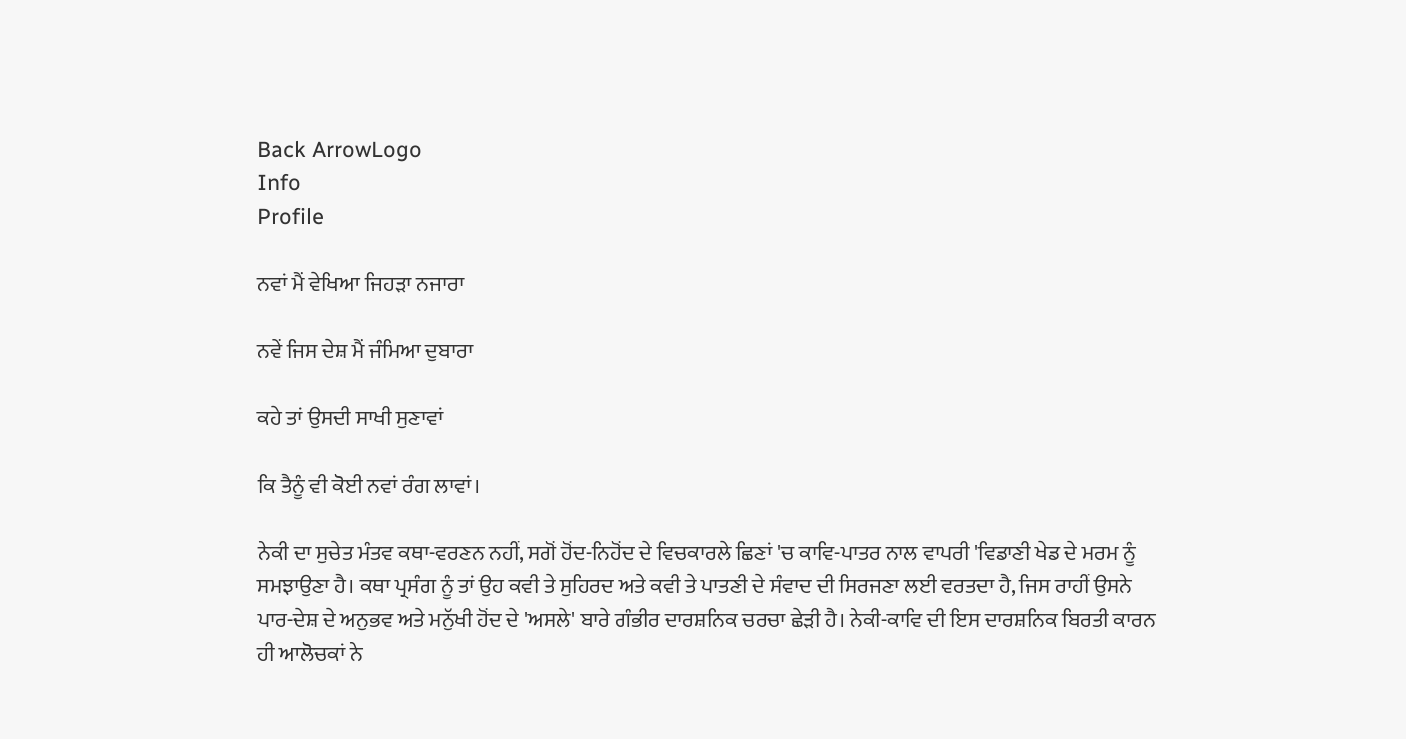Back ArrowLogo
Info
Profile

ਨਵਾਂ ਮੈਂ ਵੇਖਿਆ ਜਿਹੜਾ ਨਜਾਰਾ

ਨਵੇਂ ਜਿਸ ਦੇਸ਼ ਮੈਂ ਜੰਮਿਆ ਦੁਬਾਰਾ

ਕਹੇ ਤਾਂ ਉਸਦੀ ਸਾਖੀ ਸੁਣਾਵਾਂ

ਕਿ ਤੈਨੂੰ ਵੀ ਕੋਈ ਨਵਾਂ ਰੰਗ ਲਾਵਾਂ।

ਨੇਕੀ ਦਾ ਸੁਚੇਤ ਮੰਤਵ ਕਥਾ-ਵਰਣਨ ਨਹੀਂ, ਸਗੋਂ ਹੋਂਦ-ਨਿਹੋਂਦ ਦੇ ਵਿਚਕਾਰਲੇ ਛਿਣਾਂ 'ਚ ਕਾਵਿ-ਪਾਤਰ ਨਾਲ ਵਾਪਰੀ 'ਵਿਡਾਣੀ ਖੇਡ ਦੇ ਮਰਮ ਨੂੰ ਸਮਝਾਉਣਾ ਹੈ। ਕਥਾ ਪ੍ਰਸੰਗ ਨੂੰ ਤਾਂ ਉਹ ਕਵੀ ਤੇ ਸੁਹਿਰਦ ਅਤੇ ਕਵੀ ਤੇ ਪਾਤਣੀ ਦੇ ਸੰਵਾਦ ਦੀ ਸਿਰਜਣਾ ਲਈ ਵਰਤਦਾ ਹੈ, ਜਿਸ ਰਾਹੀਂ ਉਸਨੇ ਪਾਰ-ਦੇਸ਼ ਦੇ ਅਨੁਭਵ ਅਤੇ ਮਨੁੱਖੀ ਹੋਂਦ ਦੇ 'ਅਸਲੇ' ਬਾਰੇ ਗੰਭੀਰ ਦਾਰਸ਼ਨਿਕ ਚਰਚਾ ਛੇੜੀ ਹੈ। ਨੇਕੀ-ਕਾਵਿ ਦੀ ਇਸ ਦਾਰਸ਼ਨਿਕ ਬਿਰਤੀ ਕਾਰਨ ਹੀ ਆਲੋਚਕਾਂ ਨੇ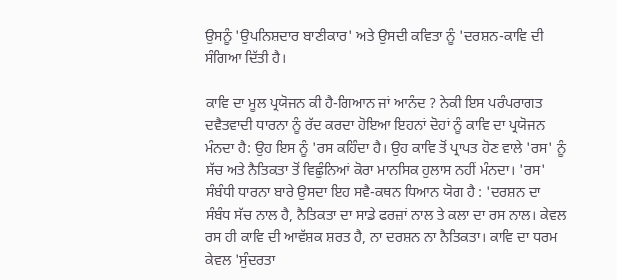ਉਸਨੂੰ 'ਉਪਨਿਸ਼ਦਾਰ ਬਾਣੀਕਾਰ' ਅਤੇ ਉਸਦੀ ਕਵਿਤਾ ਨੂੰ 'ਦਰਸ਼ਨ-ਕਾਵਿ ਦੀ ਸੰਗਿਆ ਦਿੱਤੀ ਹੈ।

ਕਾਵਿ ਦਾ ਮੂਲ ਪ੍ਰਯੋਜਨ ਕੀ ਹੈ-ਗਿਆਨ ਜਾਂ ਆਨੰਦ ? ਨੇਕੀ ਇਸ ਪਰੰਪਰਾਗਤ ਦਵੈਤਵਾਦੀ ਧਾਰਨਾ ਨੂੰ ਰੱਦ ਕਰਦਾ ਹੋਇਆ ਇਹਨਾਂ ਦੋਹਾਂ ਨੂੰ ਕਾਵਿ ਦਾ ਪ੍ਰਯੋਜਨ ਮੰਨਦਾ ਹੈ: ਉਹ ਇਸ ਨੂੰ 'ਰਸ ਕਹਿੰਦਾ ਹੈ। ਉਹ ਕਾਵਿ ਤੋਂ ਪ੍ਰਾਪਤ ਹੋਣ ਵਾਲੇ 'ਰਸ' ਨੂੰ ਸੱਚ ਅਤੇ ਨੈਤਿਕਤਾ ਤੋਂ ਵਿਛੁੰਨਿਆਂ ਕੋਰਾ ਮਾਨਸਿਕ ਹੁਲਾਸ ਨਹੀਂ ਮੰਨਦਾ। 'ਰਸ' ਸੰਬੰਧੀ ਧਾਰਨਾ ਬਾਰੇ ਉਸਦਾ ਇਹ ਸਵੈ-ਕਥਨ ਧਿਆਨ ਯੋਗ ਹੈ : 'ਦਰਸ਼ਨ ਦਾ ਸੰਬੰਧ ਸੱਚ ਨਾਲ ਹੈ, ਨੈਤਿਕਤਾ ਦਾ ਸਾਡੇ ਫਰਜ਼ਾਂ ਨਾਲ ਤੇ ਕਲਾ ਦਾ ਰਸ ਨਾਲ। ਕੇਵਲ ਰਸ ਹੀ ਕਾਵਿ ਦੀ ਆਵੱਸ਼ਕ ਸ਼ਰਤ ਹੈ, ਨਾ ਦਰਸ਼ਨ ਨਾ ਨੈਤਿਕਤਾ। ਕਾਵਿ ਦਾ ਧਰਮ ਕੇਵਲ 'ਸੁੰਦਰਤਾ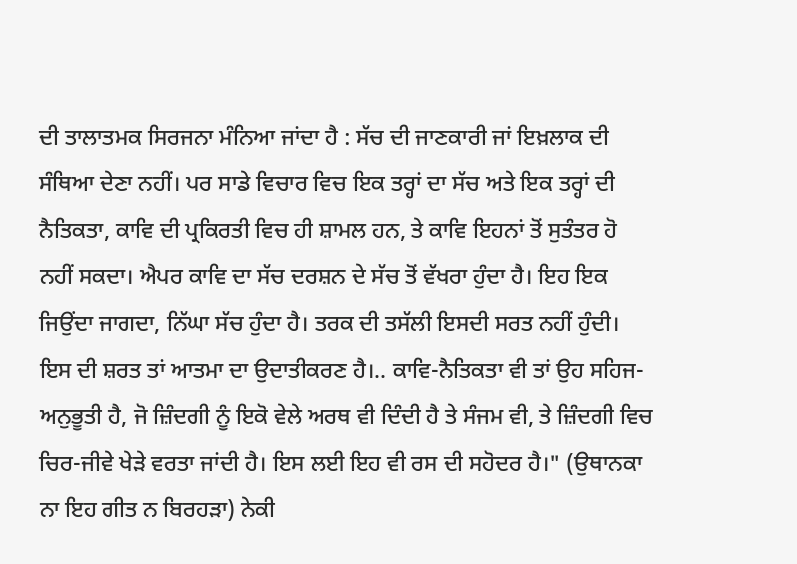ਦੀ ਤਾਲਾਤਮਕ ਸਿਰਜਨਾ ਮੰਨਿਆ ਜਾਂਦਾ ਹੈ : ਸੱਚ ਦੀ ਜਾਣਕਾਰੀ ਜਾਂ ਇਖ਼ਲਾਕ ਦੀ ਸੰਥਿਆ ਦੇਣਾ ਨਹੀਂ। ਪਰ ਸਾਡੇ ਵਿਚਾਰ ਵਿਚ ਇਕ ਤਰ੍ਹਾਂ ਦਾ ਸੱਚ ਅਤੇ ਇਕ ਤਰ੍ਹਾਂ ਦੀ ਨੈਤਿਕਤਾ, ਕਾਵਿ ਦੀ ਪ੍ਰਕਿਰਤੀ ਵਿਚ ਹੀ ਸ਼ਾਮਲ ਹਨ, ਤੇ ਕਾਵਿ ਇਹਨਾਂ ਤੋਂ ਸੁਤੰਤਰ ਹੋ ਨਹੀਂ ਸਕਦਾ। ਐਪਰ ਕਾਵਿ ਦਾ ਸੱਚ ਦਰਸ਼ਨ ਦੇ ਸੱਚ ਤੋਂ ਵੱਖਰਾ ਹੁੰਦਾ ਹੈ। ਇਹ ਇਕ ਜਿਉਂਦਾ ਜਾਗਦਾ, ਨਿੱਘਾ ਸੱਚ ਹੁੰਦਾ ਹੈ। ਤਰਕ ਦੀ ਤਸੱਲੀ ਇਸਦੀ ਸਰਤ ਨਹੀਂ ਹੁੰਦੀ। ਇਸ ਦੀ ਸ਼ਰਤ ਤਾਂ ਆਤਮਾ ਦਾ ਉਦਾਤੀਕਰਣ ਹੈ।.. ਕਾਵਿ-ਨੈਤਿਕਤਾ ਵੀ ਤਾਂ ਉਹ ਸਹਿਜ-ਅਨੁਭੂਤੀ ਹੈ, ਜੋ ਜ਼ਿੰਦਗੀ ਨੂੰ ਇਕੋ ਵੇਲੇ ਅਰਥ ਵੀ ਦਿੰਦੀ ਹੈ ਤੇ ਸੰਜਮ ਵੀ, ਤੇ ਜ਼ਿੰਦਗੀ ਵਿਚ ਚਿਰ-ਜੀਵੇ ਖੇੜੇ ਵਰਤਾ ਜਾਂਦੀ ਹੈ। ਇਸ ਲਈ ਇਹ ਵੀ ਰਸ ਦੀ ਸਹੋਦਰ ਹੈ।" (ਉਥਾਨਕਾ ਨਾ ਇਹ ਗੀਤ ਨ ਬਿਰਹੜਾ) ਨੇਕੀ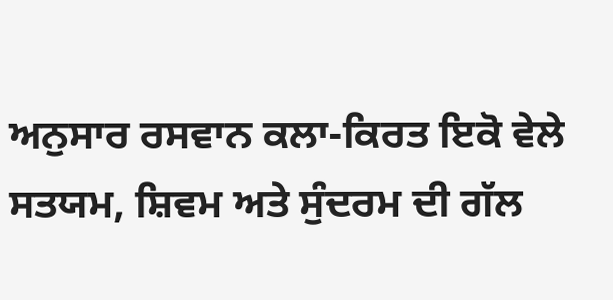ਅਨੁਸਾਰ ਰਸਵਾਨ ਕਲਾ-ਕਿਰਤ ਇਕੋ ਵੇਲੇ ਸਤਯਮ, ਸ਼ਿਵਮ ਅਤੇ ਸੁੰਦਰਮ ਦੀ ਗੱਲ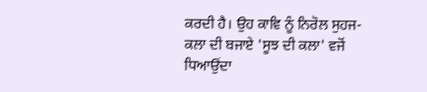ਕਰਦੀ ਹੈ। ਉਹ ਕਾਵਿ ਨੂੰ ਨਿਰੋਲ ਸੁਹਜ-ਕਲਾ ਦੀ ਬਜਾਏ 'ਸੂਝ ਦੀ ਕਲਾ' ਵਜੋਂ ਧਿਆਉਂਦਾ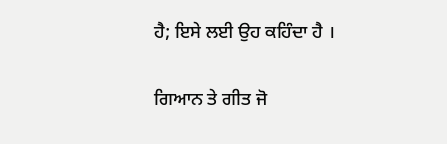ਹੈ; ਇਸੇ ਲਈ ਉਹ ਕਹਿੰਦਾ ਹੈ ।

ਗਿਆਨ ਤੇ ਗੀਤ ਜੋ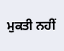ਮੁਕਤੀ ਨਹੀਂ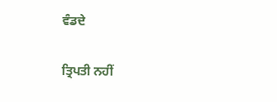ਵੰਡਦੇ

ਤ੍ਰਿਪਤੀ ਨਹੀਂ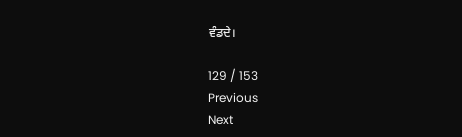ਵੰਡਦੇ।

129 / 153
Previous
Next